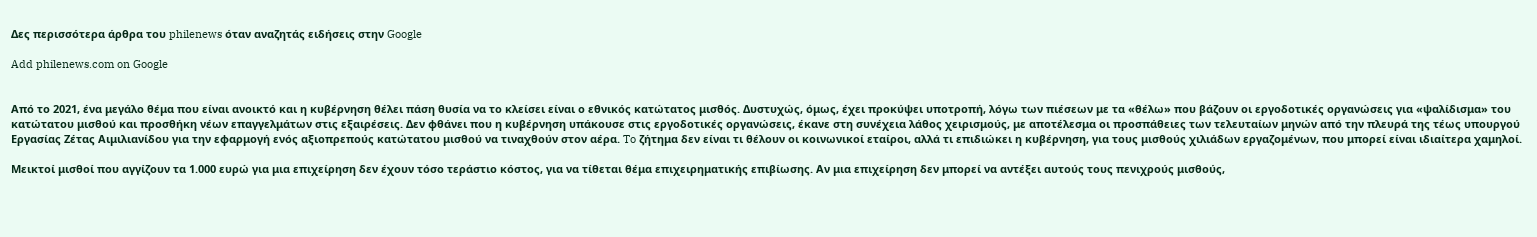Δες περισσότερα άρθρα του philenews όταν αναζητάς ειδήσεις στην Google

Add philenews.com on Google


Από το 2021, ένα μεγάλο θέμα που είναι ανοικτό και η κυβέρνηση θέλει πάση θυσία να το κλείσει είναι ο εθνικός κατώτατος μισθός. Δυστυχώς, όμως, έχει προκύψει υποτροπή, λόγω των πιέσεων με τα «θέλω» που βάζουν οι εργοδοτικές οργανώσεις για «ψαλίδισμα» του κατώτατου μισθού και προσθήκη νέων επαγγελμάτων στις εξαιρέσεις. Δεν φθάνει που η κυβέρνηση υπάκουσε στις εργοδοτικές οργανώσεις, έκανε στη συνέχεια λάθος χειρισμούς, με αποτέλεσμα οι προσπάθειες των τελευταίων μηνών από την πλευρά της τέως υπουργού Εργασίας Ζέτας Αιμιλιανίδου για την εφαρμογή ενός αξιοπρεπούς κατώτατου μισθού να τιναχθούν στον αέρα. To ζήτημα δεν είναι τι θέλουν οι κοινωνικοί εταίροι, αλλά τι επιδιώκει η κυβέρνηση, για τους μισθούς χιλιάδων εργαζομένων, που μπορεί είναι ιδιαίτερα χαμηλοί.

Μεικτοί μισθοί που αγγίζουν τα 1.000 ευρώ για μια επιχείρηση δεν έχουν τόσο τεράστιο κόστος, για να τίθεται θέμα επιχειρηματικής επιβίωσης. Αν μια επιχείρηση δεν μπορεί να αντέξει αυτούς τους πενιχρούς μισθούς,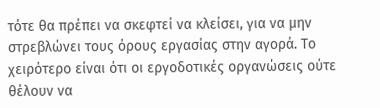τότε θα πρέπει να σκεφτεί να κλείσει, για να μην στρεβλώνει τους όρους εργασίας στην αγορά. Το χειρότερο είναι ότι οι εργοδοτικές οργανώσεις ούτε θέλουν να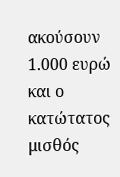ακούσουν 1.000 ευρώ και ο κατώτατος μισθός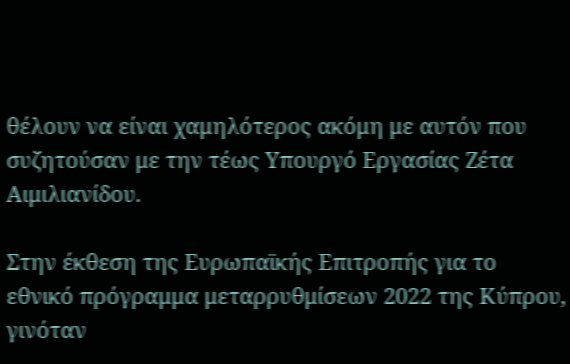θέλουν να είναι χαμηλότερος ακόμη με αυτόν που συζητούσαν με την τέως Υπουργό Εργασίας Ζέτα Αιμιλιανίδου.

Στην έκθεση της Ευρωπαϊκής Επιτροπής για το εθνικό πρόγραμμα μεταρρυθμίσεων 2022 της Κύπρου, γινόταν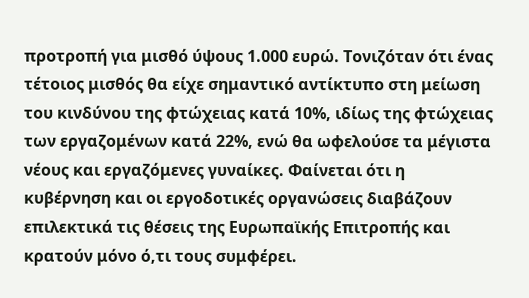προτροπή για μισθό ύψους 1.000 ευρώ. Τονιζόταν ότι ένας τέτοιος μισθός θα είχε σημαντικό αντίκτυπο στη μείωση του κινδύνου της φτώχειας κατά 10%, ιδίως της φτώχειας των εργαζομένων κατά 22%, ενώ θα ωφελούσε τα μέγιστα νέους και εργαζόμενες γυναίκες. Φαίνεται ότι η κυβέρνηση και οι εργοδοτικές οργανώσεις διαβάζουν επιλεκτικά τις θέσεις της Ευρωπαϊκής Επιτροπής και κρατούν μόνο ό,τι τους συμφέρει.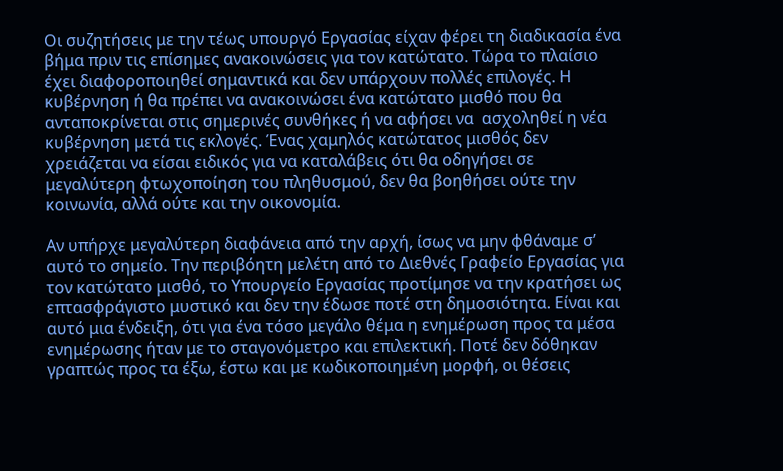Οι συζητήσεις με την τέως υπουργό Εργασίας είχαν φέρει τη διαδικασία ένα βήμα πριν τις επίσημες ανακοινώσεις για τον κατώτατο. Τώρα το πλαίσιο έχει διαφοροποιηθεί σημαντικά και δεν υπάρχουν πολλές επιλογές. Η κυβέρνηση ή θα πρέπει να ανακοινώσει ένα κατώτατο μισθό που θα ανταποκρίνεται στις σημερινές συνθήκες ή να αφήσει να  ασχοληθεί η νέα κυβέρνηση μετά τις εκλογές. Ένας χαμηλός κατώτατος μισθός δεν χρειάζεται να είσαι ειδικός για να καταλάβεις ότι θα οδηγήσει σε μεγαλύτερη φτωχοποίηση του πληθυσμού, δεν θα βοηθήσει ούτε την κοινωνία, αλλά ούτε και την οικονομία.

Αν υπήρχε μεγαλύτερη διαφάνεια από την αρχή, ίσως να μην φθάναμε σ’ αυτό το σημείο. Την περιβόητη μελέτη από το Διεθνές Γραφείο Εργασίας για τον κατώτατο μισθό, το Υπουργείο Εργασίας προτίμησε να την κρατήσει ως επτασφράγιστο μυστικό και δεν την έδωσε ποτέ στη δημοσιότητα. Είναι και αυτό μια ένδειξη, ότι για ένα τόσο μεγάλο θέμα η ενημέρωση προς τα μέσα ενημέρωσης ήταν με το σταγονόμετρο και επιλεκτική. Ποτέ δεν δόθηκαν γραπτώς προς τα έξω, έστω και με κωδικοποιημένη μορφή, οι θέσεις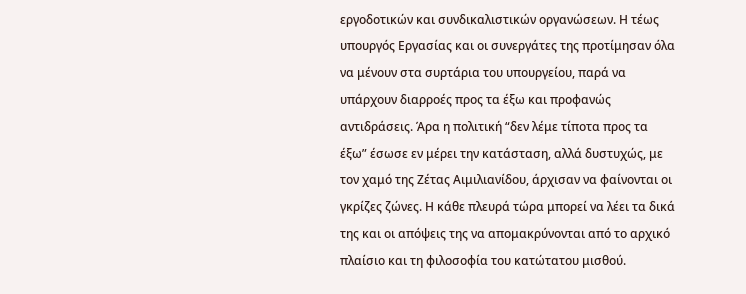εργοδοτικών και συνδικαλιστικών οργανώσεων. Η τέως υπουργός Εργασίας και οι συνεργάτες της προτίμησαν όλα να μένουν στα συρτάρια του υπουργείου, παρά να υπάρχουν διαρροές προς τα έξω και προφανώς αντιδράσεις. Άρα η πολιτική “δεν λέμε τίποτα προς τα έξω” έσωσε εν μέρει την κατάσταση, αλλά δυστυχώς, με τον χαμό της Ζέτας Αιμιλιανίδου, άρχισαν να φαίνονται οι γκρίζες ζώνες. Η κάθε πλευρά τώρα μπορεί να λέει τα δικά της και οι απόψεις της να απομακρύνονται από το αρχικό πλαίσιο και τη φιλοσοφία του κατώτατου μισθού.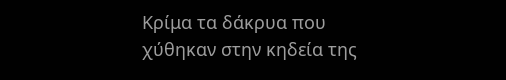Κρίμα τα δάκρυα που χύθηκαν στην κηδεία της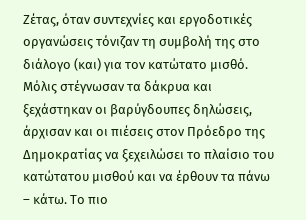Ζέτας, όταν συντεχνίες και εργοδοτικές οργανώσεις τόνιζαν τη συμβολή της στο διάλογο (και) για τον κατώτατο μισθό. Μόλις στέγνωσαν τα δάκρυα και ξεχάστηκαν οι βαρύγδουπες δηλώσεις, άρχισαν και οι πιέσεις στον Πρόεδρο της Δημοκρατίας να ξεχειλώσει το πλαίσιο του κατώτατου μισθού και να έρθουν τα πάνω – κάτω. Το πιο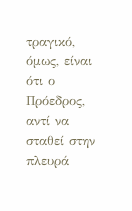τραγικό, όμως, είναι ότι ο Πρόεδρος, αντί να σταθεί στην πλευρά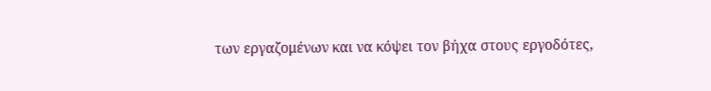των εργαζομένων και να κόψει τον βήχα στους εργοδότες,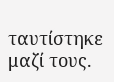ταυτίστηκε μαζί τους.